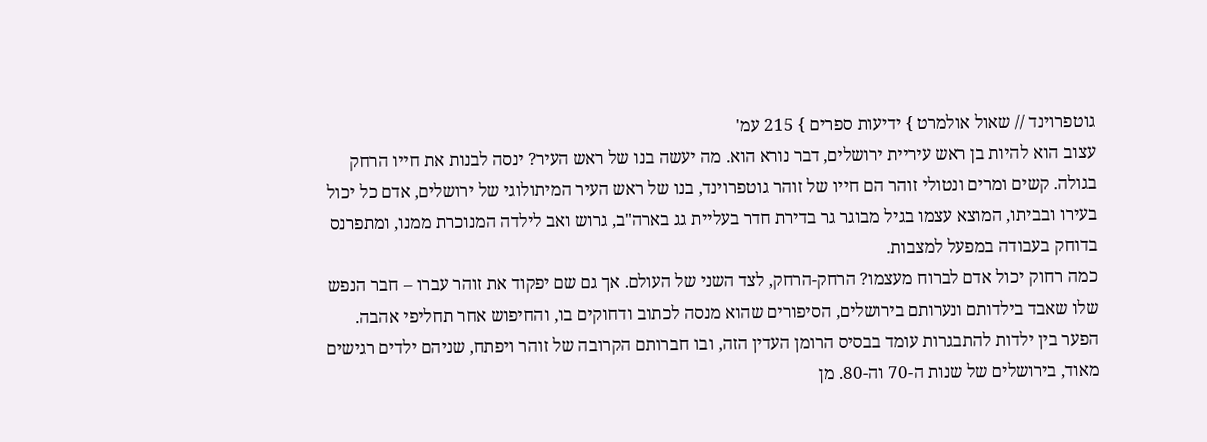גוטפרוינד // שאול אולמרט } ידיעות ספרים } 215 עמ'
עצוב הוא להיות בן ראש עיריית ירושלים, דבר נורא הוא. מה יעשה בנו של ראש העיר? ינסה לבנות את חייו הרחק בגולה. קשים ומרים ונטולי זוהר הם חייו של זוהר גוטפרוינד, בנו של ראש העיר המיתולוגי של ירושלים, אדם כל יכול בעירו ובביתו, המוצא עצמו בגיל מבוגר גר בדירת חדר בעליית גג בארה"ב, גרוש ואב לילדה המנוכרת ממנו, ומתפרנס בדוחק בעבודה במפעל למצבות.
כמה רחוק יכול אדם לברוח מעצמו? הרחק-הרחק, לצד השני של העולם. אך גם שם יפקוד את זוהר עברו – חבר הנפש שלו שאבד בילדותם ונערותם בירושלים, הסיפורים שהוא מנסה לכתוב ודחוקים בו, והחיפוש אחר תחליפי אהבה.
הפער בין ילדות להתבגרות עומד בבסיס הרומן העדין הזה, ובו חברותם הקרובה של זוהר ויפתח, שניהם ילדים רגישים מאוד, בירושלים של שנות ה-70 וה-80. מן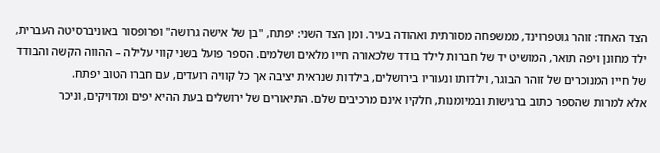הצד האחד: זוהר גוטפרוינד, ממשפחה מסורתית ואהודה בעיר. ומן הצד השני: יפתח, "בן של אישה גרושה" ופרופסור באוניברסיטה העברית, ילד מחונן ויפה תואר, המושיט יד של חברות לילד בודד שלכאורה חייו מלאים ושלמים. הספר פועל בשני קווי עלילה – ההווה הקשה והבודד של חייו המנוכרים של זוהר הבוגר, וילדותו ונעוריו בירושלים, בילדות שנראית יציבה אך כל קוויה רועדים, עם חברו הטוב יפתח.
אלא למרות שהספר כתוב ברגישות ובמיומנות, חלקיו אינם מרכיבים שלם. התיאורים של ירושלים בעת ההיא יפים ומדויקים, וניכר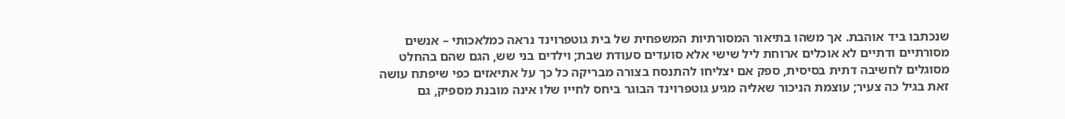שנכתבו ביד אוהבת. אך משהו בתיאור המסורתיות המשפחית של בית גוטפרוינד נראה כמלאכותי – אנשים מסורתיים ודתיים לא אוכלים ארוחת ליל שישי אלא סועדים סעודת שבת; וילדים בני שש, הגם שהם בהחלט מסוגלים לחשיבה דתית בסיסית, ספק אם יצליחו להתנסח בצורה מבריקה כל כך על אתיאזים כפי שיפתח עושה זאת בגיל כה צעיר; עוצמת הניכור שאליה מגיע גוטפרוינד הבוגר ביחס לחייו שלו אינה מובנת מספיק, גם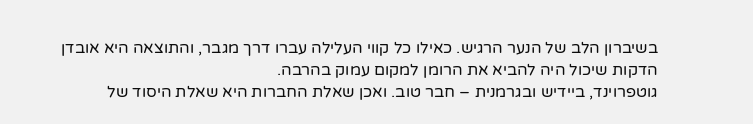בשיברון הלב של הנער הרגיש. כאילו כל קווי העלילה עברו דרך מגבר, והתוצאה היא אובדן הדקות שיכול היה להביא את הרומן למקום עמוק בהרבה.
גוטפרוינד, ביידיש ובגרמנית – חבר טוב. ואכן שאלת החברות היא שאלת היסוד של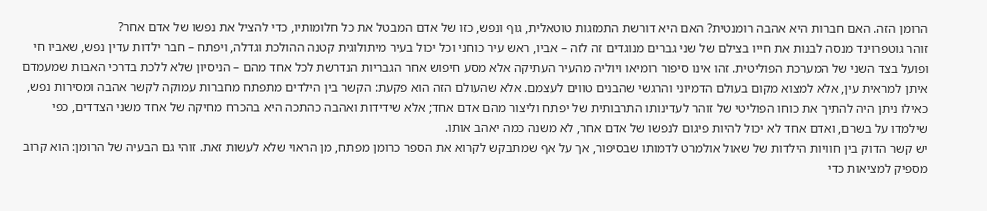הרומן הזה. האם חברות היא אהבה רומנטית? האם היא דורשת התמזגות טוטאלית, גוף ונפש, כזו של אדם המבטל את כל חלומותיו, כדי להציל את נפשו של אדם אחר?
זוהר גוטפרוינד מנסה לבנות את חייו בצילם של שני גברים מנוגדים זה לזה – אביו, ראש עיר כוחני וכל יכול בעיר מיתולוגית קטנה ההולכת וגדלה, ויפתח – חבר ילדות עדין נפש, שאביו חי ופועל בצד השני של המערכת הפוליטית. זהו אינו סיפור רומיאו ויוליה מהעיר העתיקה אלא מסע חיפוש אחר הגבריות הנדרשת לכל אחד מהם – הניסיון שלא ללכת בדרכי האבות שמעמדם איתן למראית עין, אלא למצוא מקום בעולם הדמיוני והרגשי שהבנים טווים לעצמם. אלא שהעולם הזה הוא פקעת: הקשר בין הילדים מתפתח מחברות עמוקה לקשר אהבה ומסירות נפש, כאילו ניתן היה להתיך את כוחו הפוליטי של זוהר לעדינותו התרבותית של יפתח וליצור מהם אדם אחד; אלא שידידות ואהבה כהתכה היא בהכרח מחיקה של אחד משני הצדדים, כפי שילמדו על בשרם, ואדם אחד לא יכול להיות פיגום לנפשו של אדם אחר, לא משנה כמה יאהב אותו.
יש קשר הדוק בין חוויות הילדות של שאול אולמרט לדמותו שבסיפור, אך על אף שמתבקש לקרוא את הספר כרומן מפתח, מן הראוי שלא לעשות זאת. זוהי גם הבעיה של הרומן: הוא קרוב מספיק למציאות כדי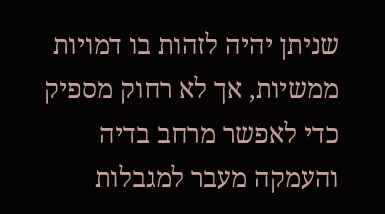שניתן יהיה לזהות בו דמויות ממשיות, אך לא רחוק מספיק כדי לאפשר מרחב בדיה והעמקה מעבר למגבלות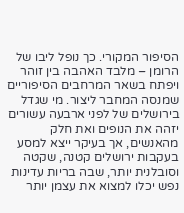הסיפור המקורי. כך נופל ליבו של הרומן – מלבד האהבה בין זוהר ויפתח בשאר המרחבים הסיפוריים שמנסה המחבר ליצור. מי שגדל בירושלים של לפני ארבעה עשורים יזהה את הנופים ואת חלק מהאנשים, אך בעיקר ייצא למסע בעקבות ירושלים קטנה, שקטה וסובלנית יותר, שבה בריות עדינות נפש יכלו למצוא את עצמן יותר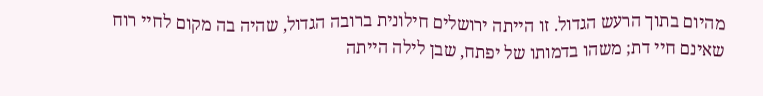מהיום בתוך הרעש הגדול. זו הייתה ירושלים חילונית ברובה הגדול, שהיה בה מקום לחיי רוח שאינם חיי דת; משהו בדמותו של יפתח, שבן לילה הייתה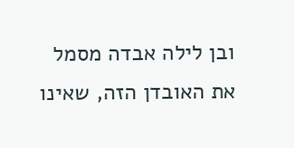ובן לילה אבדה מסמל את האובדן הזה, שאינו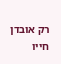רק אובדן חייו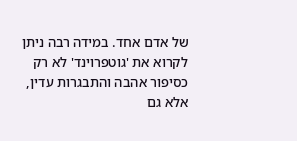של אדם אחד. במידה רבה ניתן לקרוא את 'גוטפרוינד' לא רק כסיפור אהבה והתבגרות עדין, אלא גם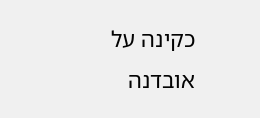כקינה על אובדנה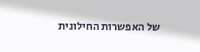של האפשרות החילונית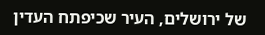של ירושלים, העיר שכיפתח העדין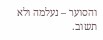והסוער – נעלמה ולא תשוב.